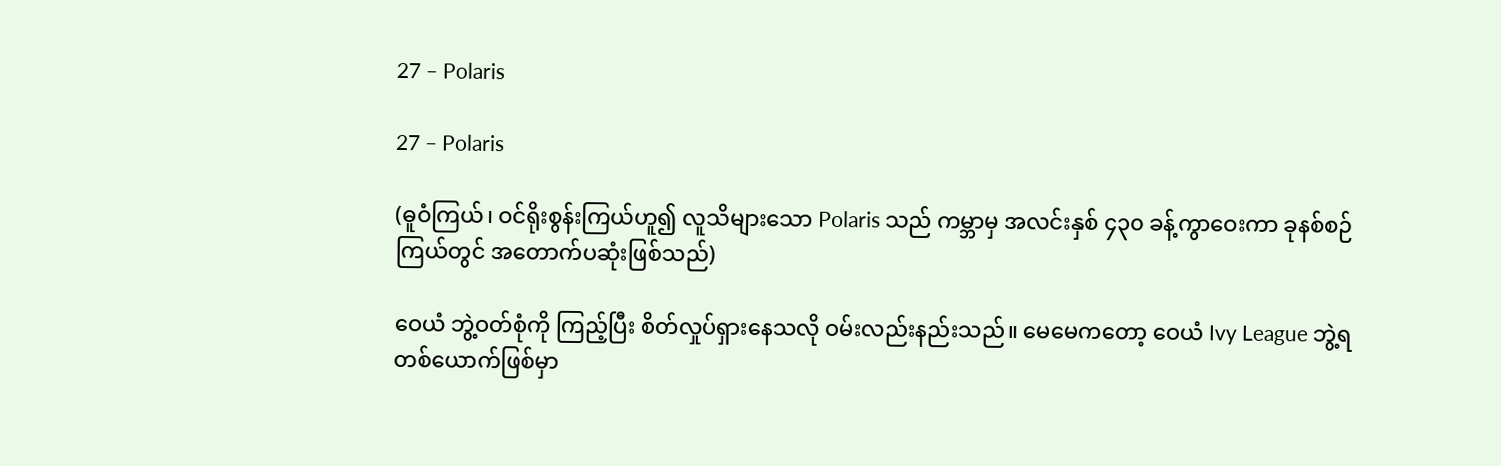27 – Polaris

27 – Polaris

(ဓူဝံကြယ်၊ ဝင်ရိုးစွန်းကြယ်ဟူ၍ လူသိများသော Polaris သည် ကမ္ဘာမှ အလင်းနှစ် ၄၃၀ ခန့်ကွာဝေးကာ ခုနစ်စဉ်ကြယ်တွင် အတောက်ပဆုံးဖြစ်သည်)

ဝေယံ ဘွဲ့ဝတ်စုံကို ကြည့်ပြီး စိတ်လှုပ်ရှားနေသလို ဝမ်းလည်းနည်းသည်။ မေမေကတော့ ဝေယံ Ivy League ဘွဲ့ရတစ်ယောက်ဖြစ်မှာ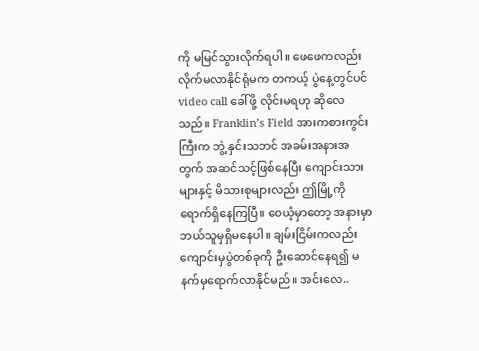ကို မမြင်သွားလိုက်ရပါ။ ဖေဖေကလည်း လိုက်မလာနိုင်ရုံမက တကယ့် ပွဲနေ့တွင်ပင် video call ခေါ်ဖို့ လိုင်းမရဟု ဆိုလေသည်။ Franklin’s Field အားကစားကွင်းကြီးက ဘွဲ့ နှင်းသဘင် အခမ်းအနားအတွက် အဆင်သင့်ဖြစ်နေပြီး ကျောင်းသားများနှင့် မိသားစုများလည်း ဤမြို့ကို ရောက်ရှိနေကြပြီ။ ဝေယံ့မှာတော့ အနားမှာ ဘယ်သူမှရှိမနေပါ။ ချမ်းငြိမ်းကလည်း ကျောင်းမှပွဲတစ်ခုကို ဦးဆောင်နေရ၍ မနက်မှရောက်လာနိုင်မည်။ အင်းလေ..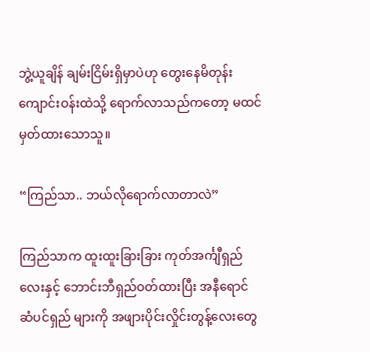ဘွဲ့ယူချိန် ချမ်းငြိမ်းရှိမှာပဲဟု တွေးနေမိတုန်း ကျောင်းဝန်းထဲသို့ ရောက်လာသည်ကတော့ မထင်မှတ်ထားသောသူ။

“ကြည်သာ.. ဘယ်လိုရောက်လာတာလဲ”

ကြည်သာက ထူးထူးခြားခြား ကုတ်အင်္ကျီရှည်လေးနှင့် ဘောင်းဘီရှည်ဝတ်ထားပြီး အနီရောင် ဆံပင်ရှည် များကို အဖျားပိုင်းလှိုင်းတွန့်လေးတွေ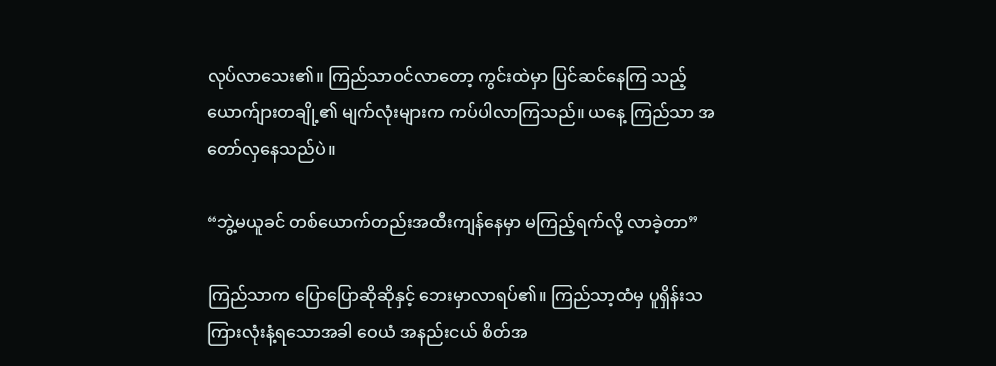လုပ်လာသေး၏။ ကြည်သာဝင်လာတော့ ကွင်းထဲမှာ ပြင်ဆင်နေကြ သည့် ယောက်ျားတချို့၏ မျက်လုံးများက ကပ်ပါလာကြသည်။ ယနေ့ ကြည်သာ အတော်လှနေသည်ပဲ။

“ဘွဲ့မယူခင် တစ်ယောက်တည်းအထီးကျန်နေမှာ မကြည့်ရက်လို့ လာခဲ့တာ”

ကြည်သာက ပြောပြောဆိုဆိုနှင့် ဘေးမှာလာရပ်၏။ ကြည်သာ့ထံမှ ပူရှိန်းသကြားလုံးနံ့ရသောအခါ ဝေယံ အနည်းငယ် စိတ်အ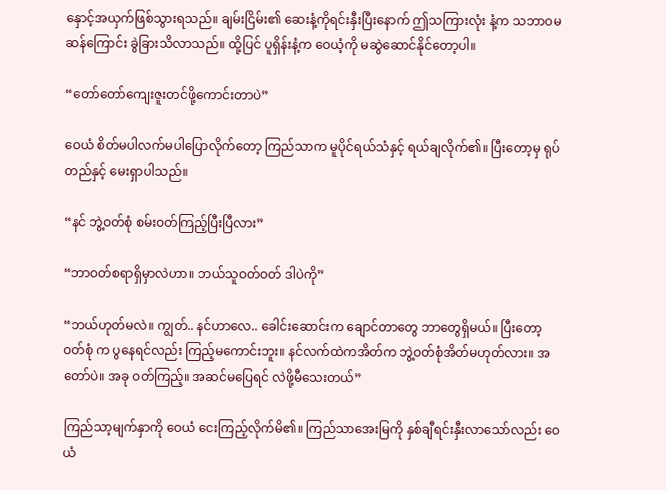နှောင့်အယှက်ဖြစ်သွားရသည်။ ချမ်းငြိမ်း၏ ဆေးနံ့ကိုရင်းနှီးပြီးနောက် ဤသကြားလုံး နံ့က သဘာဝမဆန်ကြောင်း ခွဲခြားသိလာသည်။ ထို့ပြင် ပူရှိန်းနံ့က ဝေယံ့ကို မဆွဲဆောင်နိုင်တော့ပါ။

“တော်တော်ကျေးဇူးတင်ဖို့ကောင်းတာပဲ”

ဝေယံ စိတ်မပါလက်မပါပြောလိုက်တော့ ကြည်သာက မူပိုင်ရယ်သံနှင့် ရယ်ချလိုက်၏။ ပြီးတော့မှ ရုပ် တည်နှင့် မေးရှာပါသည်။

“နင် ဘွဲ့ဝတ်စုံ စမ်းဝတ်ကြည့်ပြီးပြီလား”

“ဘာဝတ်စရာရှိမှာလဲဟာ။ ဘယ်သူဝတ်ဝတ် ဒါပဲကို”

“ဘယ်ဟုတ်မလဲ။ ကျွတ်.. နင်ဟာလေ.. ခေါင်းဆောင်းက ချောင်တာတွေ ဘာတွေရှိမယ်။ ပြီးတော့ ဝတ်စုံ က ပွနေရင်လည်း ကြည့်မကောင်းဘူး။ နင်လက်ထဲကအိတ်က ဘွဲ့ဝတ်စုံအိတ်မဟုတ်လား။ အတော်ပဲ။ အခု ဝတ်ကြည့်။ အဆင်မပြေရင် လဲဖို့မီသေးတယ်”

ကြည်သာ့မျက်နှာကို ဝေယံ ငေးကြည့်လိုက်မိ၏။ ကြည်သာအေးမြကို နှစ်ချီရင်းနှီးလာသော်လည်း ဝေယံ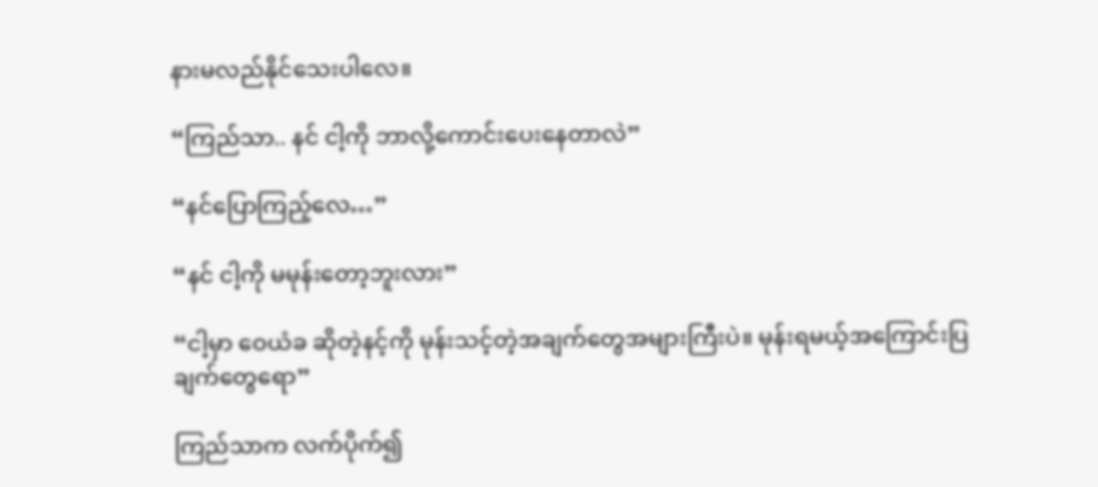နားမလည်နိုင်သေးပါလေ။

“ကြည်သာ.. နင် ငါ့ကို ဘာလို့ကောင်းပေးနေတာလဲ”

“နင်ပြောကြည့်လေ…”

“နင် ငါ့ကို မမုန်းတော့ဘူးလား”

“ငါ့မှာ ဝေယံခ ဆိုတဲ့နင့်ကို မုန်းသင့်တဲ့အချက်တွေအများကြီးပဲ။ မုန်းရမယ့်အကြောင်းပြချက်တွေရော”

ကြည်သာက လက်ပိုက်၍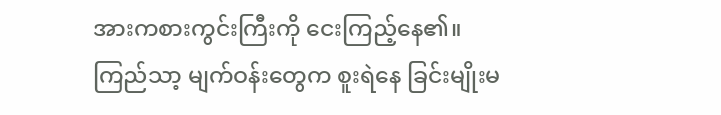အားကစားကွင်းကြီးကို ငေးကြည့်နေ၏။ ကြည်သာ့ မျက်ဝန်းတွေက စူးရဲနေ ခြင်းမျိုးမ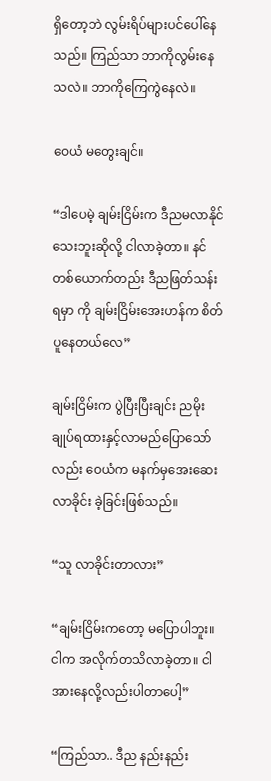ရှိတော့ဘဲ လွမ်းရိပ်များပင်ပေါ်နေသည်။ ကြည်သာ ဘာကိုလွမ်းနေသလဲ။ ဘာကိုကြေကွဲနေလဲ။

ဝေယံ မတွေးချင်။

“ဒါပေမဲ့ ချမ်းငြိမ်းက ဒီညမလာနိုင်သေးဘူးဆိုလို့ ငါလာခဲ့တာ။ နင်တစ်ယောက်တည်း ဒီညဖြတ်သန်းရမှာ ကို ချမ်းငြိမ်းအေးဟန်က စိတ်ပူနေတယ်လေ”

ချမ်းငြိမ်းက ပွဲပြီးပြီးချင်း ညမိုးချုပ်ရထားနှင့်လာမည်ပြောသော်လည်း ဝေယံက မနက်မှအေးဆေးလာခိုင်း ခဲ့ခြင်းဖြစ်သည်။

“သူ လာခိုင်းတာလား”

“ချမ်းငြိမ်းကတော့ မပြောပါဘူး။ ငါက အလိုက်တသိလာခဲ့တာ။ ငါအားနေလို့လည်းပါတာပေါ့”

“ကြည်သာ.. ဒီည နည်းနည်း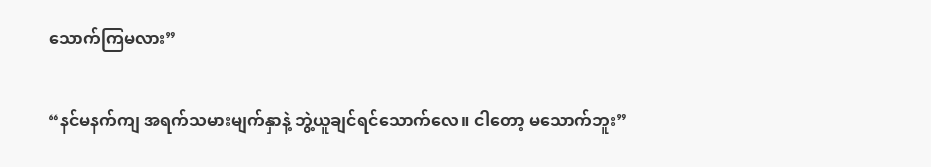သောက်ကြမလား”

“နင်မနက်ကျ အရက်သမားမျက်နှာနဲ့ ဘွဲ့ယူချင်ရင်သောက်လေ။ ငါတော့ မသောက်ဘူး”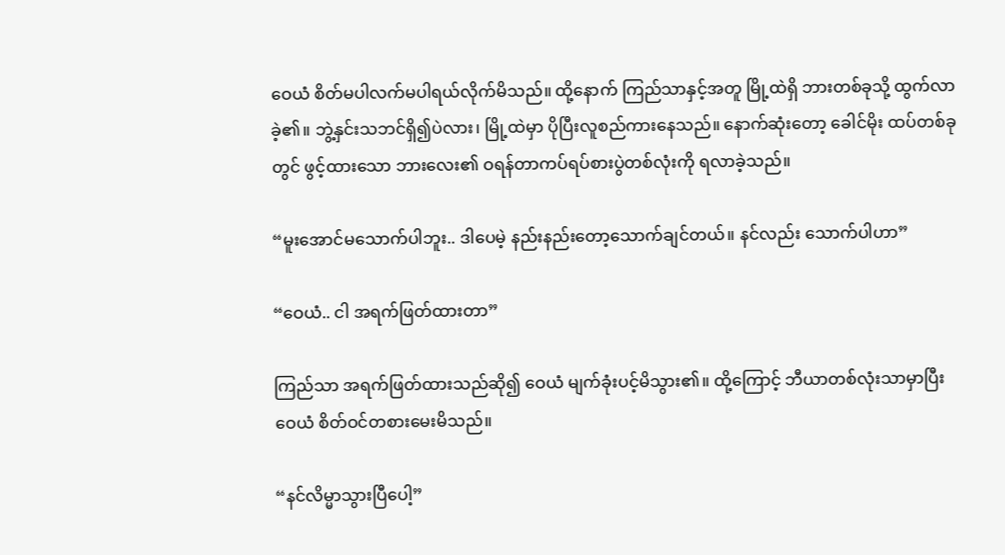ဝေယံ စိတ်မပါလက်မပါရယ်လိုက်မိသည်။ ထို့နောက် ကြည်သာနှင့်အတူ မြို့ထဲရှိ ဘားတစ်ခုသို့ ထွက်လာခဲ့၏။ ဘွဲ့နှင်းသဘင်ရှိ၍ပဲလား၊ မြို့ထဲမှာ ပိုပြီးလူစည်ကားနေသည်။ နောက်ဆုံးတော့ ခေါင်မိုး ထပ်တစ်ခုတွင် ဖွင့်ထားသော ဘားလေး၏ ဝရန်တာကပ်ရပ်စားပွဲတစ်လုံးကို ရလာခဲ့သည်။

“မူးအောင်မသောက်ပါဘူး.. ဒါပေမဲ့ နည်းနည်းတော့သောက်ချင်တယ်။ နင်လည်း သောက်ပါဟာ”

“ဝေယံ.. ငါ အရက်ဖြတ်ထားတာ”

ကြည်သာ အရက်ဖြတ်ထားသည်ဆို၍ ဝေယံ မျက်ခုံးပင့်မိသွား၏။ ထို့ကြောင့် ဘီယာတစ်လုံးသာမှာပြီး ဝေယံ စိတ်ဝင်တစားမေးမိသည်။

“နင်လိမ္မာသွားပြီပေါ့”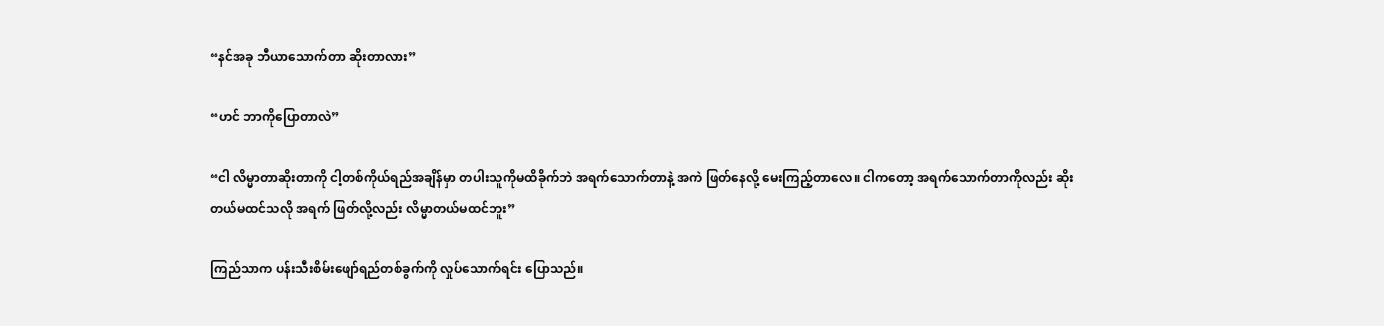“နင်အခု ဘီယာသောက်တာ ဆိုးတာလား”

“ဟင် ဘာကိုပြောတာလဲ”

“ငါ လိမ္မာတာဆိုးတာကို ငါ့တစ်ကိုယ်ရည်အချိန်မှာ တပါးသူကိုမထိခိုက်ဘဲ အရက်သောက်တာနဲ့ အကဲ ဖြတ်နေလို့ မေးကြည့်တာလေ။ ငါကတော့ အရက်သောက်တာကိုလည်း ဆိုးတယ်မထင်သလို အရက် ဖြတ်လို့လည်း လိမ္မာတယ်မထင်ဘူး”

ကြည်သာက ပန်းသီးစိမ်းဖျော်ရည်တစ်ခွက်ကို လှုပ်သောက်ရင်း ပြောသည်။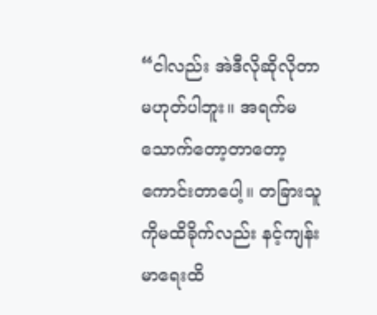“ငါလည်း အဲဒီလိုဆိုလိုတာမဟုတ်ပါဘူး။ အရက်မသောက်တော့တာတော့ ကောင်းတာပေါ့။ တခြားသူ ကိုမထိခိုက်လည်း နင့်ကျန်းမာရေးထိ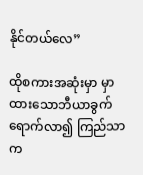နိုင်တယ်လေ”

ထိုစကားအဆုံးမှာ မှာထားသောဘီယာခွက်ရောက်လာ၍ ကြည်သာက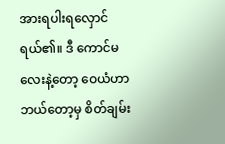အားရပါးရလှောင်ရယ်၏။ ဒီ ကောင်မလေးနဲ့တော့ ဝေယံဟာ ဘယ်တော့မှ စိတ်ချမ်း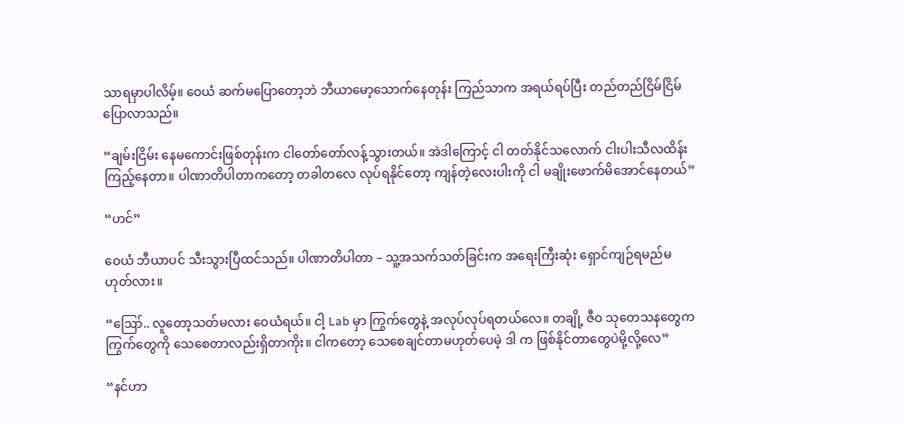သာရမှာပါလိမ့်။ ဝေယံ ဆက်မပြောတော့ဘဲ ဘီယာမော့သောက်နေတုန်း ကြည်သာက အရယ်ရပ်ပြီး တည်တည်ငြိမ်ငြိမ်ပြောလာသည်။

“ချမ်းငြိမ်း နေမကောင်းဖြစ်တုန်းက ငါတော်တော်လန့်သွားတယ်။ အဲဒါကြောင့် ငါ တတ်နိုင်သလောက် ငါးပါးသီလထိန်းကြည့်နေတာ။ ပါဏာတိပါတာကတော့ တခါတလေ လုပ်ရနိုင်တော့ ကျန်တဲ့လေးပါးကို ငါ မချိုးဖောက်မိအောင်နေတယ်”

“ဟင်”

ဝေယံ ဘီယာပင် သီးသွားပြီထင်သည်။ ပါဏာတိပါတာ – သူ့အသက်သတ်ခြင်းက အရေးကြီးဆုံး ရှောင်ကျဉ်ရမည်မဟုတ်လား။

“ဪ.. လူတော့သတ်မလား ဝေယံရယ်။ ငါ့ Lab မှာ ကြွက်တွေနဲ့ အလုပ်လုပ်ရတယ်လေ။ တချို့ ဇီဝ သုတေသနတွေက ကြွက်တွေကို သေစေတာလည်းရှိတာကိုး။ ငါကတော့ သေစေချင်တာမဟုတ်ပေမဲ့ ဒါ က ဖြစ်နိုင်တာတွေပဲမို့လို့လေ”

“နင်ဟာ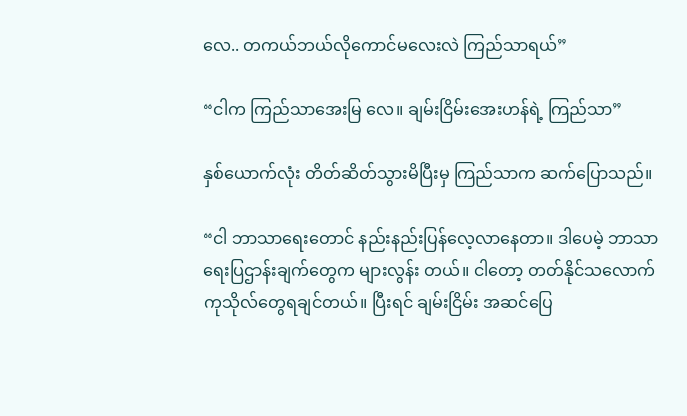လေ.. တကယ်ဘယ်လိုကောင်မလေးလဲ ကြည်သာရယ်”

“ငါက ကြည်သာအေးမြ လေ။ ချမ်းငြိမ်းအေးဟန်ရဲ့ ကြည်သာ”

နှစ်ယောက်လုံး တိတ်ဆိတ်သွားမိပြီးမှ ကြည်သာက ဆက်ပြောသည်။

“ငါ ဘာသာရေးတောင် နည်းနည်းပြန်လေ့လာနေတာ။ ဒါပေမဲ့ ဘာသာရေးပြဌာန်းချက်တွေက များလွန်း တယ်။ ငါတော့ တတ်နိုင်သလောက် ကုသိုလ်တွေရချင်တယ်။ ပြီးရင် ချမ်းငြိမ်း အဆင်ပြေ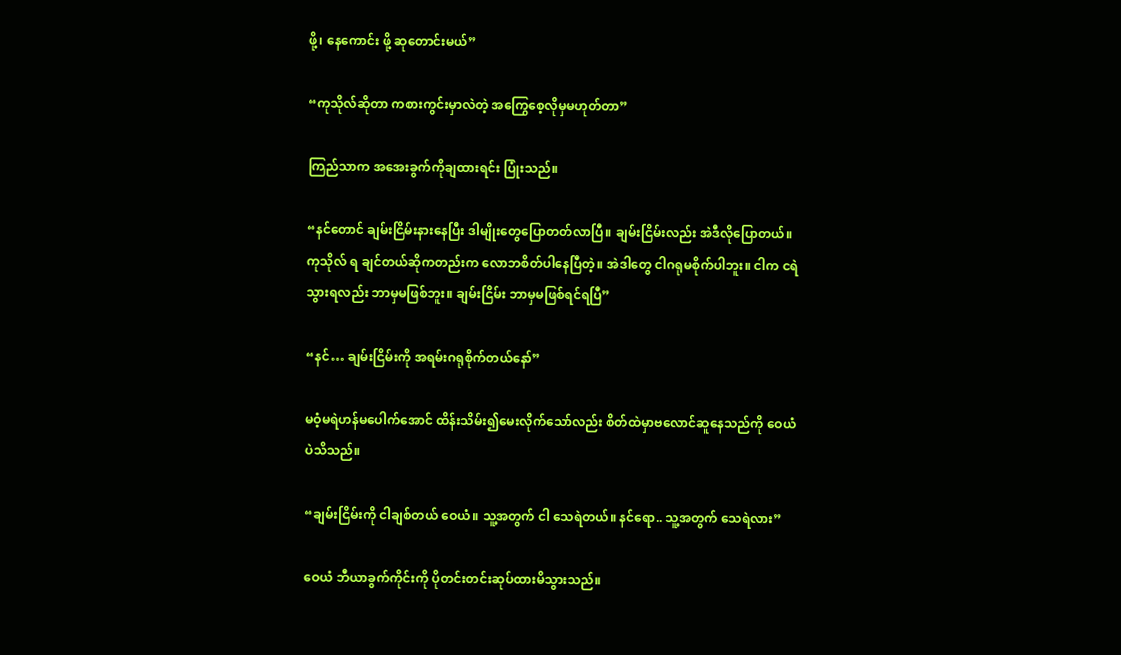ဖို့၊ နေကောင်း ဖို့ ဆုတောင်းမယ်”

“ကုသိုလ်ဆိုတာ ကစားကွင်းမှာလဲတဲ့ အကြွေစေ့လိုမှမဟုတ်တာ”

ကြည်သာက အအေးခွက်ကိုချထားရင်း ပြုံးသည်။

“နင်တောင် ချမ်းငြိမ်းနားနေပြီး ဒါမျိုးတွေပြောတတ်လာပြီ။ ချမ်းငြိမ်းလည်း အဲဒီလိုပြောတယ်။ ကုသိုလ် ရ ချင်တယ်ဆိုကတည်းက လောဘစိတ်ပါနေပြီတဲ့။ အဲဒါတွေ ငါဂရုမစိုက်ပါဘူး။ ငါက ငရဲသွားရလည်း ဘာမှမဖြစ်ဘူး။ ချမ်းငြိမ်း ဘာမှမဖြစ်ရင်ရပြီ”

“နင်… ချမ်းငြိမ်းကို အရမ်းဂရုစိုက်တယ်နော်”

မဝံ့မရဲဟန်မပေါက်အောင် ထိန်းသိမ်း၍မေးလိုက်သော်လည်း စိတ်ထဲမှာဗလောင်ဆူနေသည်ကို ဝေယံပဲသိသည်။

“ချမ်းငြိမ်းကို ငါချစ်တယ် ဝေယံ။ သူ့အတွက် ငါ သေရဲတယ်။ နင်ရော.. သူ့အတွက် သေရဲလား”

ဝေယံ ဘီယာခွက်ကိုင်းကို ပိုတင်းတင်းဆုပ်ထားမိသွားသည်။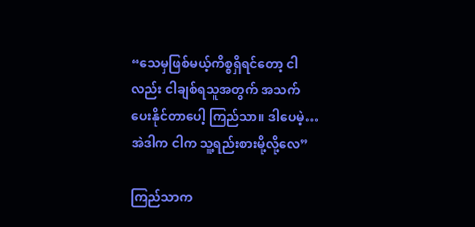“သေမှဖြစ်မယ့်ကိစ္စရှိရင်တော့ ငါလည်း ငါချစ်ရသူအတွက် အသက်ပေးနိုင်တာပေါ့ ကြည်သာ။ ဒါပေမဲ့… အဲဒါက ငါက သူ့ရည်းစားမို့လို့လေ”

ကြည်သာက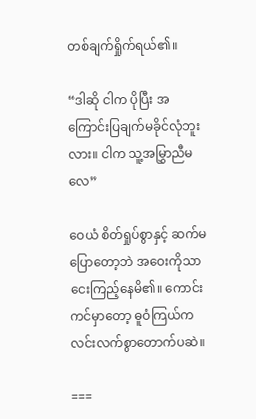တစ်ချက်ရှိုက်ရယ်၏။

“ဒါဆို ငါက ပိုပြီး အကြောင်းပြချက်မခိုင်လုံဘူးလား။ ငါက သူ့အမြွှာညီမလေ”

ဝေယံ စိတ်ရှုပ်စွာနှင့် ဆက်မပြောတော့ဘဲ အဝေးကိုသာငေးကြည့်နေမိ၏။ ကောင်းကင်မှာတော့ ဓူဝံကြယ်က လင်းလက်စွာတောက်ပဆဲ။

===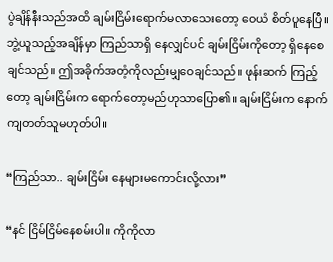ပွဲချိန်နီးသည်အထိ ချမ်းငြိမ်းရောက်မလာသေးတော့ ဝေယံ စိတ်ပူနေပြီ။ ဘွဲ့ယူသည့်အချိန်မှာ ကြည်သာရှိ နေလျှင်ပင် ချမ်းငြိမ်းကိုတော့ ရှိနေစေချင်သည်။ ဤအခိုက်အတံ့ကိုလည်းမျှဝေချင်သည်။ ဖုန်းဆက် ကြည့်တော့ ချမ်းငြိမ်းက ရောက်တော့မည်ဟုသာပြော၏။ ချမ်းငြိမ်းက နောက်ကျတတ်သူမဟုတ်ပါ။

“ကြည်သာ.. ချမ်းငြိမ်း နေများမကောင်းလို့လား”

“နင် ငြိမ်ငြိမ်နေစမ်းပါ။ ကိုကိုလာ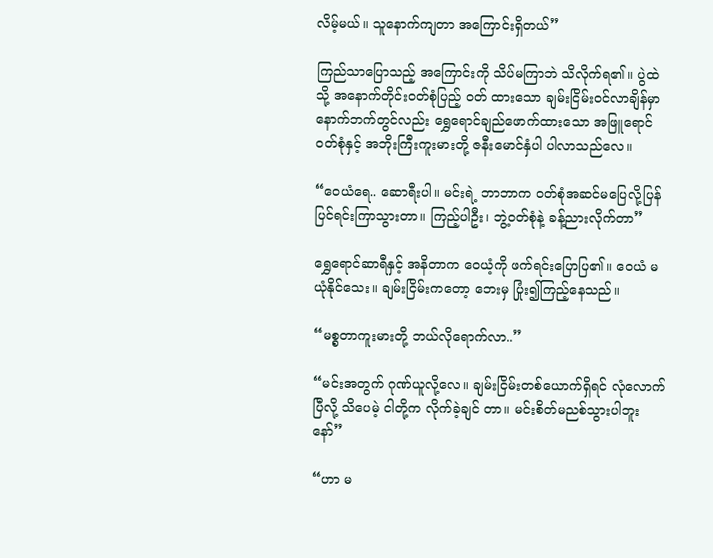လိမ့်မယ်။ သူနောက်ကျတာ အကြောင်းရှိတယ်”

ကြည်သာပြောသည့် အကြောင်းကို သိပ်မကြာဘဲ သိလိုက်ရ၏။ ပွဲထဲသို့ အနောက်တိုင်းဝတ်စုံပြည့် ဝတ် ထားသော ချမ်းငြိမ်းဝင်လာချိန်မှာ နောက်ဘက်တွင်လည်း ရွှေရောင်ချည်ဖောက်ထားသော အဖြူရောင် ဝတ်စုံနှင့် အဘိုးကြီးကူးမားတို့ ဇနီးမောင်နှံပါ ပါလာသည်လေ။

“ဝေယံရေ.. ဆောရီးပါ။ မင်းရဲ့ ဘာဘာက ဝတ်စုံအဆင်မပြေလို့ပြန်ပြင်ရင်းကြာသွားတာ။ ကြည့်ပါဦး၊ ဘွဲ့ဝတ်စုံနဲ့ ခန့်ညားလိုက်တာ”

ရွှေရောင်ဆာရီနှင့် အနိတာက ဝေယံ့ကို ဖက်ရင်းပြောပြ၏။ ဝေယံ မယုံနိုင်သေး။ ချမ်းငြိမ်းကတော့ ဘေးမှ ပြုံး၍ကြည့်နေသည်။

“မစ္စတာကူးမားတို့ ဘယ်လိုရောက်လာ..”

“မင်းအတွက် ဂုဏ်ယူလို့လေ။ ချမ်းငြိမ်းတစ်ယောက်ရှိရင် လုံလောက်ပြီလို့ သိပေမဲ့ ငါတို့က လိုက်ခဲ့ချင် တာ။ မင်းစိတ်မညစ်သွားပါဘူးနော်”

“ဟာ မ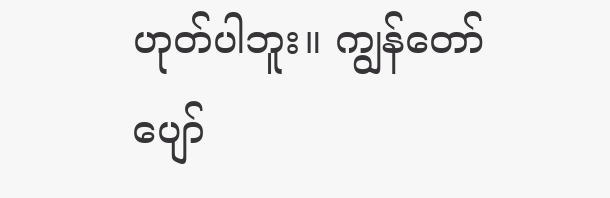ဟုတ်ပါဘူး။ ကျွန်တော်ပျော်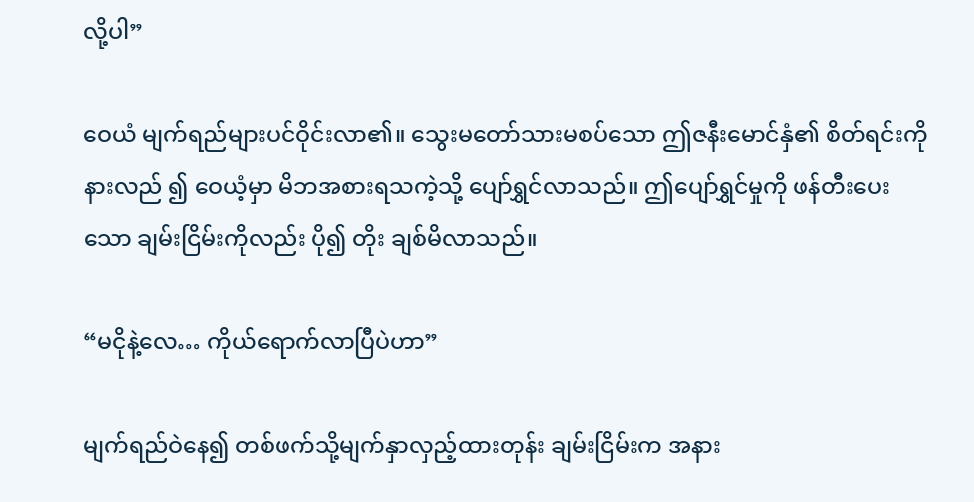လို့ပါ”

ဝေယံ မျက်ရည်များပင်ဝိုင်းလာ၏။ သွေးမတော်သားမစပ်သော ဤဇနီးမောင်နှံ၏ စိတ်ရင်းကို နားလည် ၍ ဝေယံ့မှာ မိဘအစားရသကဲ့သို့ ပျော်ရွှင်လာသည်။ ဤပျော်ရွှင်မှုကို ဖန်တီးပေးသော ချမ်းငြိမ်းကိုလည်း ပို၍ တိုး ချစ်မိလာသည်။

“မငိုနဲ့လေ… ကိုယ်ရောက်လာပြီပဲဟာ”

မျက်ရည်ဝဲနေ၍ တစ်ဖက်သို့မျက်နှာလှည့်ထားတုန်း ချမ်းငြိမ်းက အနား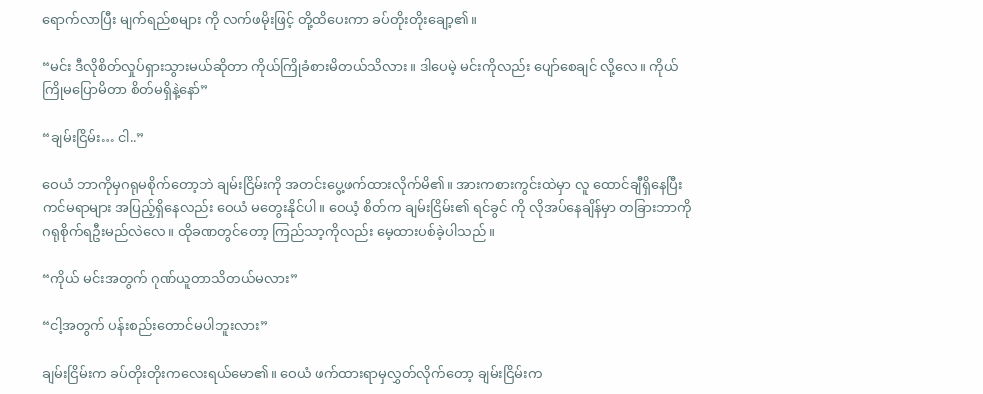ရောက်လာပြီး မျက်ရည်စများ ကို လက်ဖမိုးဖြင့် တို့ထိပေးကာ ခပ်တိုးတိုးချော့၏။

“မင်း ဒီလိုစိတ်လှုပ်ရှားသွားမယ်ဆိုတာ ကိုယ်ကြိုခံစားမိတယ်သိလား။ ဒါပေမဲ့ မင်းကိုလည်း ပျော်စေချင် လို့လေ။ ကိုယ်ကြိုမပြောမိတာ စိတ်မရှိနဲ့နော်”

“ချမ်းငြိမ်း… ငါ..”

ဝေယံ ဘာကိုမှဂရုမစိုက်တော့ဘဲ ချမ်းငြိမ်းကို အတင်းပွေ့ဖက်ထားလိုက်မိ၏။ အားကစားကွင်းထဲမှာ လူ ထောင်ချီရှိနေပြီး ကင်မရာများ အပြည့်ရှိနေလည်း ဝေယံ မတွေးနိုင်ပါ။ ဝေယံ့ စိတ်က ချမ်းငြိမ်း၏ ရင်ခွင် ကို လိုအပ်နေချိန်မှာ တခြားဘာကိုဂရုစိုက်ရဦးမည်လဲလေ။ ထိုခဏတွင်တော့ ကြည်သာ့ကိုလည်း မေ့ထားပစ်ခဲ့ပါသည်။

“ကိုယ် မင်းအတွက် ဂုဏ်ယူတာသိတယ်မလား”

“ငါ့အတွက် ပန်းစည်းတောင်မပါဘူးလား”

ချမ်းငြိမ်းက ခပ်တိုးတိုးကလေးရယ်မော၏။ ဝေယံ ဖက်ထားရာမှလွှတ်လိုက်တော့ ချမ်းငြိမ်းက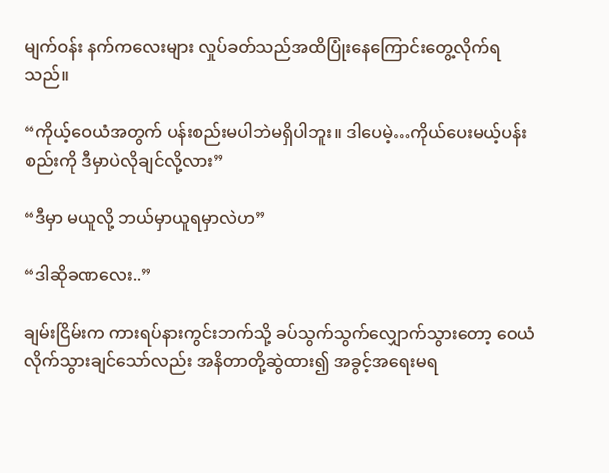မျက်ဝန်း နက်ကလေးများ လှုပ်ခတ်သည်အထိပြုံးနေကြောင်းတွေ့လိုက်ရသည်။

“ကိုယ့်ဝေယံအတွက် ပန်းစည်းမပါဘဲမရှိပါဘူး။ ဒါပေမဲ့…ကိုယ်ပေးမယ့်ပန်းစည်းကို ဒီမှာပဲလိုချင်လို့လား”

“ဒီမှာ မယူလို့ ဘယ်မှာယူရမှာလဲဟ”

“ဒါဆိုခဏလေး..”

ချမ်းငြိမ်းက ကားရပ်နားကွင်းဘက်သို့ ခပ်သွက်သွက်လျှောက်သွားတော့ ဝေယံ လိုက်သွားချင်သော်လည်း အနိတာတို့ဆွဲထား၍ အခွင့်အရေးမရ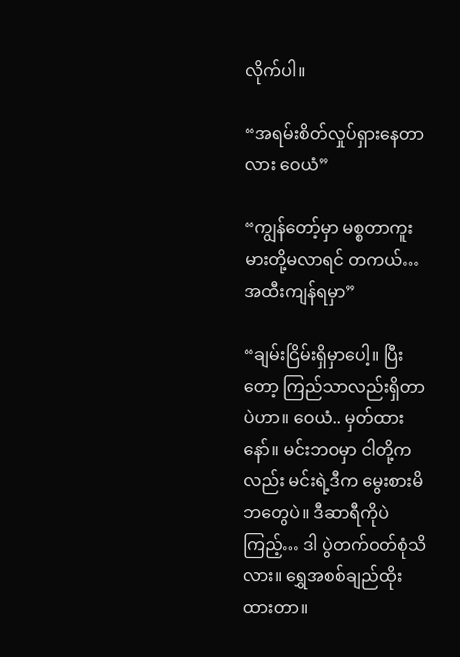လိုက်ပါ။

“အရမ်းစိတ်လှုပ်ရှားနေတာလား ဝေယံ”

“ကျွန်တော့်မှာ မစ္စတာကူးမားတို့မလာရင် တကယ်… အထီးကျန်ရမှာ”

“ချမ်းငြိမ်းရှိမှာပေါ့။ ပြီးတော့ ကြည်သာလည်းရှိတာပဲဟာ။ ဝေယံ.. မှတ်ထားနော်။ မင်းဘဝမှာ ငါတို့က လည်း မင်းရဲ့ဒီက မွေးစားမိဘတွေပဲ။ ဒီဆာရီကိုပဲကြည့်… ဒါ ပွဲတက်ဝတ်စုံသိလား။ ရွှေအစစ်ချည်ထိုး ထားတာ။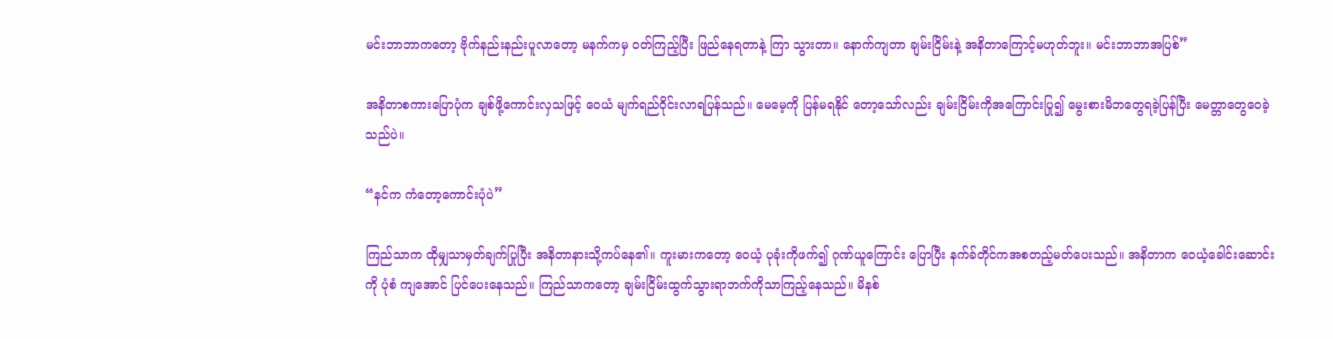မင်းဘာဘာကတော့ ဗိုက်နည်းနည်းပူလာတော့ မနက်ကမှ ဝတ်ကြည့်ပြီး ဖြည်နေရတာနဲ့ ကြာ သွားတာ။ နောက်ကျတာ ချမ်းငြိမ်းနဲ့ အနိတာကြောင့်မဟုတ်ဘူး။ မင်းဘာဘာအပြစ်”

အနိတာစကားပြောပုံက ချစ်ဖို့ကောင်းလှသဖြင့် ဝေယံ မျက်ရည်ဝိုင်းလာရပြန်သည်။ မေမေ့ကို ပြန်မရနိုင် တော့သော်လည်း ချမ်းငြိမ်းကိုအကြောင်းပြု၍ မွေးစားမိဘတွေရခဲ့ပြန်ပြီး မေတ္တာတွေဝေခဲ့သည်ပဲ။

“နင်က ကံတော့ကောင်းပုံပဲ”

ကြည်သာက ထိုမျှသာမှတ်ချက်ပြုပြီး အနိတာနားသို့ကပ်နေ၏။ ကူးမားကတော့ ဝေယံ့ ပုခုံးကိုဖက်၍ ဂုဏ်ယူကြောင်း ပြောပြီး နက်ခ်တိုင်ကအစတည့်မတ်ပေးသည်။ အနိတာက ဝေယံ့ခေါင်းဆောင်းကို ပုံစံ ကျအောင် ပြင်ပေးနေသည်။ ကြည်သာကတော့ ချမ်းငြိမ်းထွက်သွားရာဘက်ကိုသာကြည့်နေသည်။ မိနစ်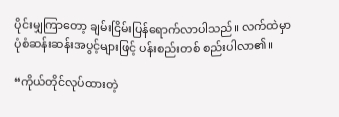ပိုင်းမျှကြာတော့ ချမ်းငြိမ်းပြန်ရောက်လာပါသည်။ လက်ထဲမှာ ပုံစံဆန်းဆန်းအပွင့်များဖြင့် ပန်းစည်းတစ် စည်းပါလာ၏။

“ကိုယ်တိုင်လုပ်ထားတဲ့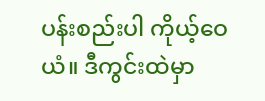ပန်းစည်းပါ ကိုယ့်ဝေယံ။ ဒီကွင်းထဲမှာ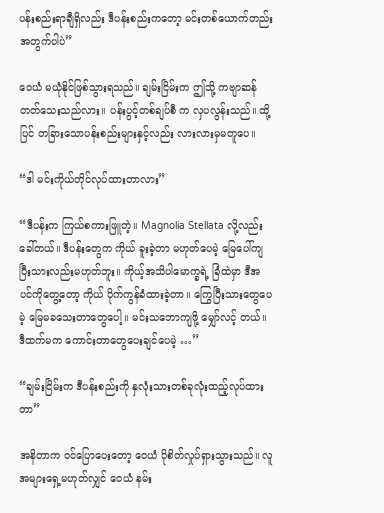ပန်းစည်းရာချီရှိလည်း ဒီပန်းစည်းကတော့ မင်းတစ်ယောက်တည်းအတွက်ပါပဲ”

ဝေယံ မယုံနိုင်ဖြစ်သွားရသည်။ ချမ်းငြိမ်းက ဤသို့ ကဗျာဆန်တတ်သေးသည်လား။ ပန်းပွင့်တစ်ချပ်စီ က လှပလွန်းသည်။ ထို့ပြင် တခြားသောပန်းစည်းများနှင့်လည်း လားလားမှမတူပေ။

“ဒါ မင်းကိုယ်တိုင်လုပ်ထားတာလား”

“ဒီပန်းက ကြယ်စကားဖြူတဲ့။ Magnolia Stellata လို့လည်းခေါ်တယ်။ ဒီပန်းတွေက ကိုယ် ခူးခဲ့တာ မဟုတ်ပေမဲ့ မြေပေါ်ကျပြီးသားလည်းမဟုတ်ဘူး။ ကိုယ့်အသိပါမောက္ခရဲ့ ခြံထဲမှာ ဒီအပင်ကိုတွေ့တော့ ကိုယ် ပိုက်ကွန်ခံထားခဲ့တာ။ ကြွေပြီးသားတွေပေမဲ့ မြေမခသေးတာတွေပေါ့။ မင်းသဘောကျဖို့ မျှော်လင့် တယ်။ ဒီထက်မက ကောင်းတာတွေပေးချင်ပေမဲ့ …”

“ချမ်းငြိမ်းက ဒီပန်းစည်းကို နှလုံးသားတစ်ခုလုံးထည့်လုပ်ထားတာ”

အနိတာက ဝင်ပြောပေးတော့ ဝေယံ ပိုစိတ်လှုပ်ရှားသွားသည်။ လူအများရှေ့မဟုတ်လျှင် ဝေယံ နမ်း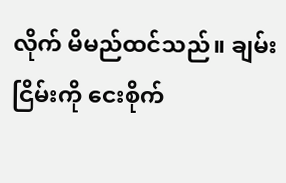လိုက် မိမည်ထင်သည်။ ချမ်းငြိမ်းကို ငေးစိုက်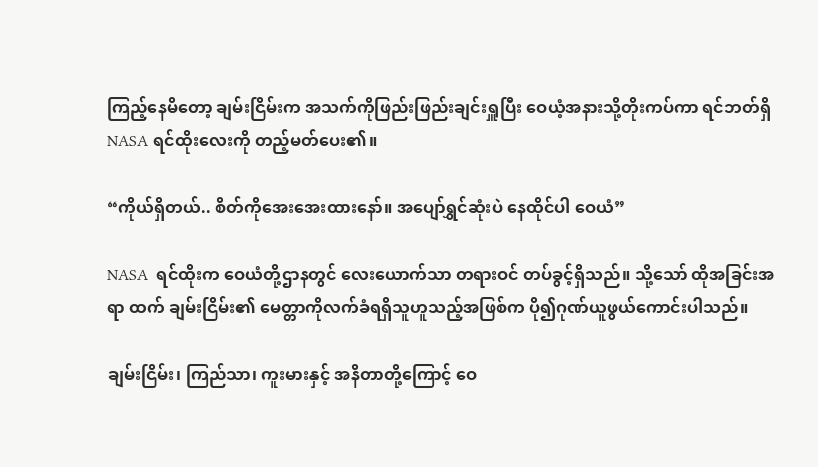ကြည့်နေမိတော့ ချမ်းငြိမ်းက အသက်ကိုဖြည်းဖြည်းချင်းရှူပြီး ဝေယံ့အနားသို့တိုးကပ်ကာ ရင်ဘတ်ရှိ NASA ရင်ထိုးလေးကို တည့်မတ်ပေး၏။

“ကိုယ်ရှိတယ်.. စိတ်ကိုအေးအေးထားနော်။ အပျော်ရွှင်ဆုံးပဲ နေထိုင်ပါ ဝေယံ”

NASA  ရင်ထိုးက ဝေယံတို့ဌာနတွင် လေးယောက်သာ တရားဝင် တပ်ခွင့်ရှိသည်။ သို့သော် ထိုအခြင်းအရာ ထက် ချမ်းငြိမ်း၏ မေတ္တာကိုလက်ခံရရှိသူဟူသည့်အဖြစ်က ပို၍ဂုဏ်ယူဖွယ်ကောင်းပါသည်။

ချမ်းငြိမ်း၊ ကြည်သာ၊ ကူးမားနှင့် အနိတာတို့ကြောင့် ဝေ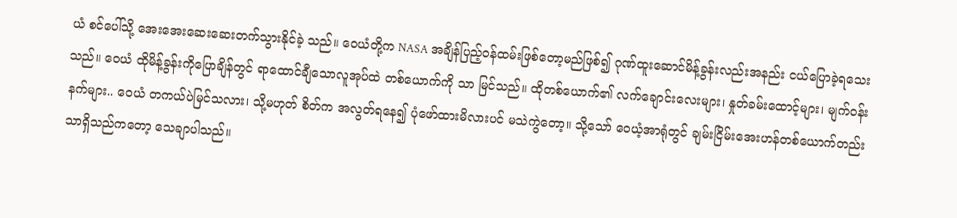ယံ စင်ပေါ်သို့ အေးအေးဆေးဆေးတက်သွားနိုင်ခဲ့ သည်။ ဝေယံတို့က NASA အချိန်ပြည့်ဝန်ထမ်းဖြစ်တော့မည်ဖြစ်၍ ဂုဏ်ထူးဆောင်မိန့်ခွန်းလည်းအနည်း ငယ်ပြောခဲ့ရသေးသည်။ ဝေယံ ထိုမိန့်ခွန်းကိုပြောချိန်တွင် ရာထောင်ချီသောလူအုပ်ထဲ တစ်ယောက်ကို သာ မြင်သည်။ ထိုတစ်ယောက်၏ လက်ချောင်းလေးများ၊ နှုတ်ခမ်းထောင့်များ၊ မျက်ဝန်းနက်များ.. ဝေယံ တကယ်ပဲမြင်သလား၊ သို့မဟုတ် စိတ်က အလွတ်ရနေ၍ ပုံဖော်ထားမိလားပင် မသဲကွဲတော့။ သို့သော် ဝေယံ့အာရုံတွင် ချမ်းငြိမ်းအေးဟန်တစ်ယောက်တည်းသာရှိသည်ကတော့ သေချာပါသည်။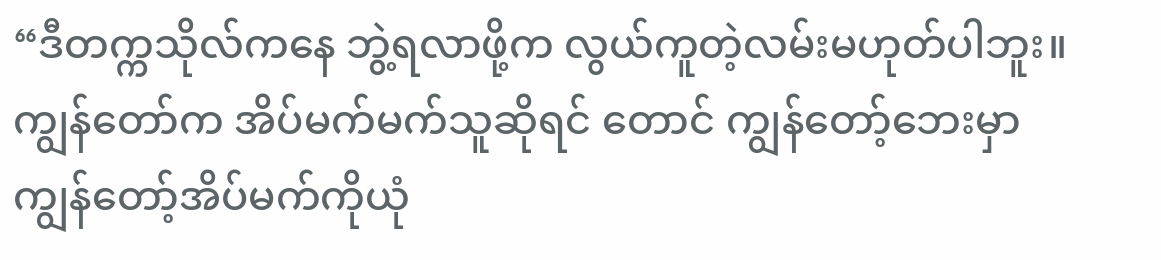“ဒီတက္ကသိုလ်ကနေ ဘွဲ့ရလာဖို့က လွယ်ကူတဲ့လမ်းမဟုတ်ပါဘူး။ ကျွန်တော်က အိပ်မက်မက်သူဆိုရင် တောင် ကျွန်တော့်ဘေးမှာ ကျွန်တော့်အိပ်မက်ကိုယုံ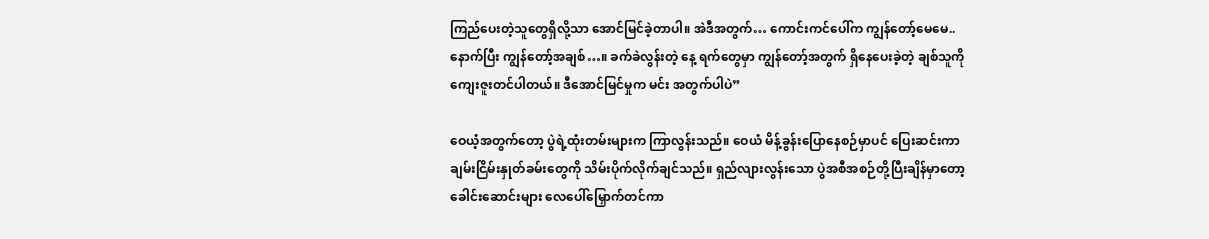ကြည်ပေးတဲ့သူတွေရှိလို့သာ အောင်မြင်ခဲ့တာပါ။ အဲဒီအတွက်… ကောင်းကင်ပေါ်က ကျွန်တော့်မေမေ.. နောက်ပြီး ကျွန်တော့်အချစ်…။ ခက်ခဲလွန်းတဲ့ နေ့ ရက်တွေမှာ ကျွန်တော့်အတွက် ရှိနေပေးခဲ့တဲ့ ချစ်သူကို ကျေးဇူးတင်ပါတယ်။ ဒီအောင်မြင်မှုက မင်း အတွက်ပါပဲ”

ဝေယံ့အတွက်တော့ ပွဲရဲ့ထုံးတမ်းများက ကြာလွန်းသည်။ ဝေယံ မိန့်ခွန်းပြောနေစဉ်မှာပင် ပြေးဆင်းကာ ချမ်းငြိမ်းနှုတ်ခမ်းတွေကို သိမ်းပိုက်လိုက်ချင်သည်။ ရှည်လျားလွန်းသော ပွဲအစီအစဉ်တို့ပြီးချိန်မှာတော့ ခေါင်းဆောင်းများ လေပေါ်မြှောက်တင်ကာ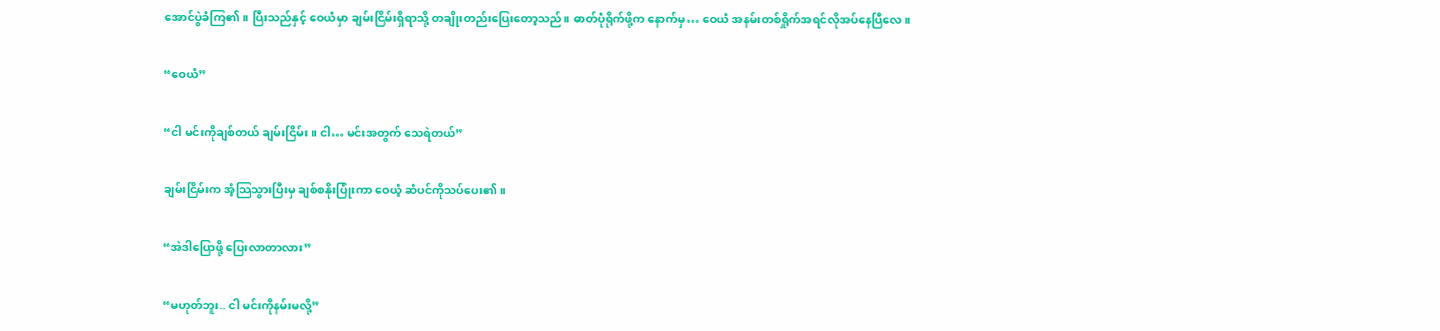အောင်ပွဲခံကြ၏။ ပြီးသည်နှင့် ဝေယံမှာ ချမ်းငြိမ်းရှိရာသို့ တချိုးတည်းပြေးတော့သည်။ ဓာတ်ပုံရိုက်ဖို့က နောက်မှ… ဝေယံ အနမ်းတစ်ရှိုက်အရင်လိုအပ်နေပြီလေ။

“ဝေယံ”

“ငါ မင်းကိုချစ်တယ် ချမ်းငြိမ်း။ ငါ… မင်းအတွက် သေရဲတယ်”

ချမ်းငြိမ်းက အံ့သြသွားပြီးမှ ချစ်စနိုးပြုံးကာ ဝေယံ့ ဆံပင်ကိုသပ်ပေး၏။

“အဲဒါပြောဖို့ ပြေးလာတာလား”

“မဟုတ်ဘူး.. ငါ မင်းကိုနမ်းမလို့”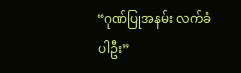“ဂုဏ်ပြုအနမ်း လက်ခံပါဦး”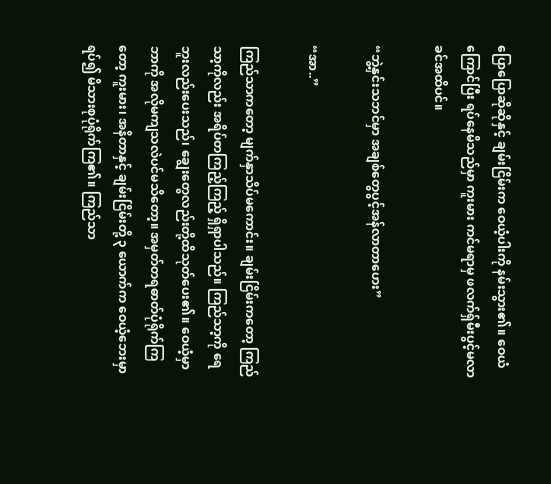ပြောပြောဆိုဆိုနှင့် ချမ်းငြိမ်းက ဝေယံ့ပါးကို နမ်းသွား၏။ ဝေယံ ကြောင်ပြီး ရပ်နေမိသည်မှာ ကူးမား ကင်မရာမှ ဖလက်ရှ်မီးပွင့်မလာခင်အထိပင်။

“ဘွဲ့နှင်းသဘင်မှာ အချစ်တွေပွင့်အန်လာတာဟေး”

“အာ..”

ကြည်သာကတော့ မျက်နှာသိပ်မကောင်း။ ချမ်းငြိမ်းကတော့ ကြည်သာ့ကိုလည်း အရိပ်တကြည့်ကြည့် ရှိရှာပါသည်။ ကြည်သာ့ကို ရေဘူးလည်းပေးသည်၊ ချွေးတွေလည်းတို့ထိသုတ်ပေး၏။ ဝေယံ့မှာ ဘာကို အလိုမကျသလဲပင်မသိတော့။ အမှတ်တရဓာတ်ပုံရိုက်ကြတော့ ကူးမား၊ အနိတာနှင့် ချမ်းငြိမ်းတို့ ၃ ယောက်က ဝေယံ့ဘေးမှာရပ်၍ မိသားစုပုံရိုက်ကြ၏။ ကြည်သာ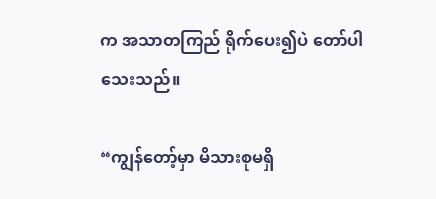က အသာတကြည် ရိုက်ပေး၍ပဲ တော်ပါ သေးသည်။

“ကျွန်တော့်မှာ မိသားစုမရှိ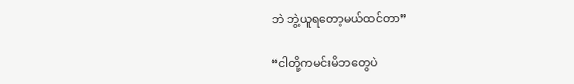ဘဲ ဘွဲ့ယူရတော့မယ်ထင်တာ”

“ငါတို့ကမင်းမိဘတွေပဲ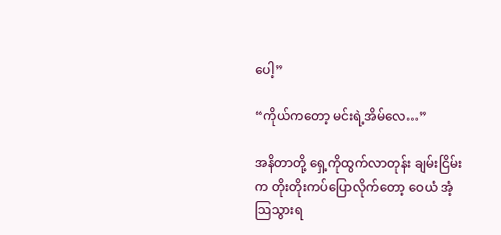ပေါ့”

“ကိုယ်ကတော့ မင်းရဲ့အိမ်လေ…”

အနိတာတို့ ရှေ့ကိုထွက်လာတုန်း ချမ်းငြိမ်းက တိုးတိုးကပ်ပြောလိုက်တော့ ဝေယံ အံ့သြသွားရ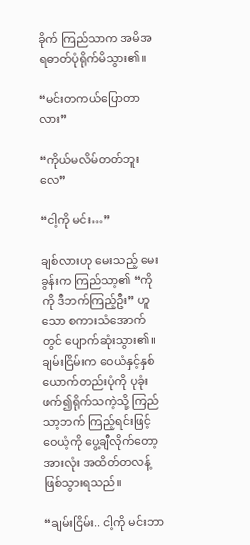ခိုက် ကြည်သာက အမိအရဓာတ်ပုံရိုက်မိသွား၏။

“မင်းတကယ်ပြောတာလား”

“ကိုယ်မလိမ်တတ်ဘူးလေ”

“ငါ့ကို မင်း…”

ချစ်လားဟု မေးသည့် မေးခွန်းက ကြည်သာ့၏ “ကိုကို ဒီဘက်ကြည့်ဦး” ဟူသော စကားသံအောက်တွင် ပျောက်ဆုံးသွား၏။ ချမ်းငြိမ်းက ဝေယံနှင့်နှစ်ယောက်တည်းပုံကို ပုခုံးဖက်၍ရိုက်သကဲ့သို့ ကြည်သာ့ဘက် ကြည့်ရင်းဖြင့် ဝေယံ့ကို ပွေ့ချီလိုက်တော့ အားလုံး အထိတ်တလန့်ဖြစ်သွားရသည်။

“ချမ်းငြိမ်း.. ငါ့ကို မင်းဘာ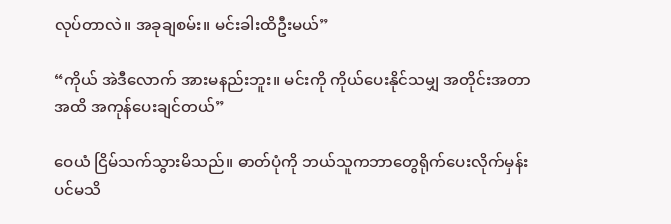လုပ်တာလဲ။ အခုချစမ်း။ မင်းခါးထိဦးမယ်”

“ကိုယ် အဲဒီလောက် အားမနည်းဘူး။ မင်းကို ကိုယ်ပေးနိုင်သမျှ အတိုင်းအတာအထိ အကုန်ပေးချင်တယ်”

ဝေယံ ငြိမ်သက်သွားမိသည်။ ဓာတ်ပုံကို ဘယ်သူကဘာတွေရိုက်ပေးလိုက်မှန်းပင်မသိ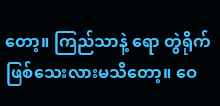တော့။ ကြည်သာနဲ့ ရော တွဲရိုက်ဖြစ်သေးလားမသိတော့။ ဝေ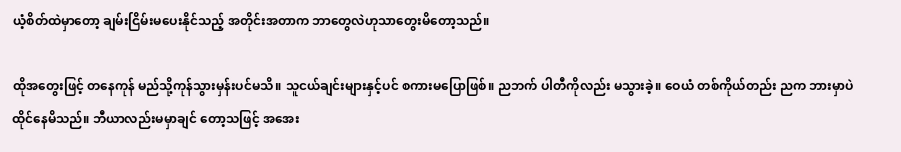ယံ့စိတ်ထဲမှာတော့ ချမ်းငြိမ်းမပေးနိုင်သည့် အတိုင်းအတာက ဘာတွေလဲဟုသာတွေးမိတော့သည်။

ထိုအတွေးဖြင့် တနေကုန် မည်သို့ကုန်သွားမှန်းပင်မသိ။ သူငယ်ချင်းများနှင့်ပင် စကားမပြောဖြစ်။ ညဘက် ပါတီကိုလည်း မသွားခဲ့။ ဝေယံ တစ်ကိုယ်တည်း ညက ဘားမှာပဲထိုင်နေမိသည်။ ဘီယာလည်းမမှာချင် တော့သဖြင့် အအေး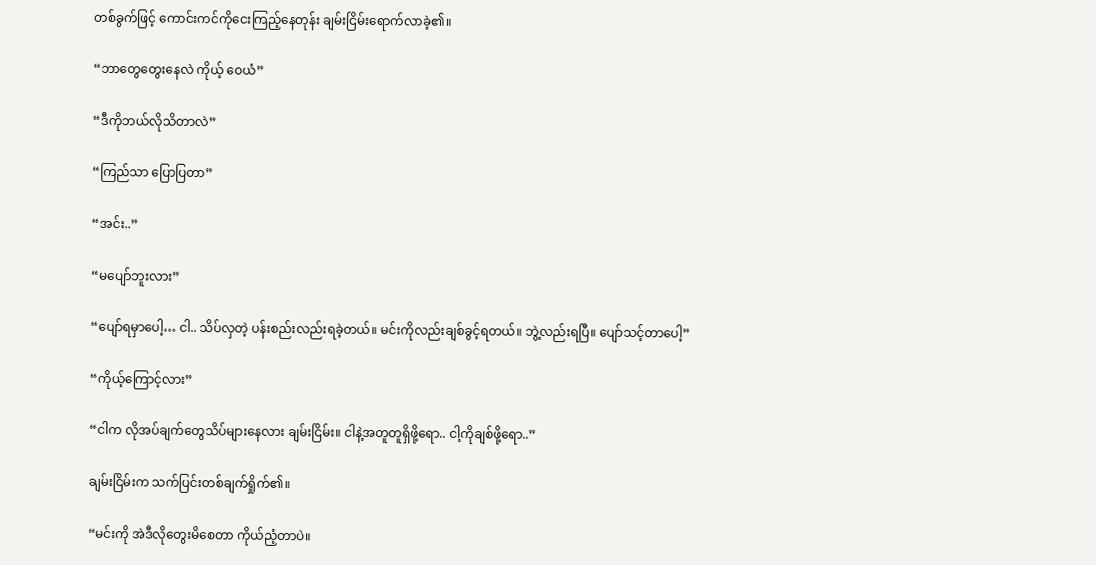တစ်ခွက်ဖြင့် ကောင်းကင်ကိုငေးကြည့်နေတုန်း ချမ်းငြိမ်းရောက်လာခဲ့၏။

“ဘာတွေတွေးနေလဲ ကိုယ့် ဝေယံ”

“ဒီကိုဘယ်လိုသိတာလဲ”

“ကြည်သာ ပြောပြတာ”

“အင်း..”

“မပျော်ဘူးလား”

“ပျော်ရမှာပေါ့… ငါ.. သိပ်လှတဲ့ ပန်းစည်းလည်းရခဲ့တယ်။ မင်းကိုလည်းချစ်ခွင့်ရတယ်။ ဘွဲ့လည်းရပြီ။ ပျော်သင့်တာပေါ့”

“ကိုယ့်ကြောင့်လား”

“ငါက လိုအပ်ချက်တွေသိပ်များနေလား ချမ်းငြိမ်း။ ငါနဲ့အတူတူရှိဖို့ရော.. ငါ့ကိုချစ်ဖို့ရော..”

ချမ်းငြိမ်းက သက်ပြင်းတစ်ချက်ရှိုက်၏။

“မင်းကို အဲဒီလိုတွေးမိစေတာ ကိုယ်ညံ့တာပဲ။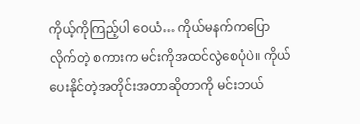ကိုယ့်ကိုကြည့်ပါ ဝေယံ… ကိုယ်မနက်ကပြောလိုက်တဲ့ စကားက မင်းကိုအထင်လွဲစေပုံပဲ။ ကိုယ်ပေးနိုင်တဲ့အတိုင်းအတာဆိုတာကို မင်းဘယ်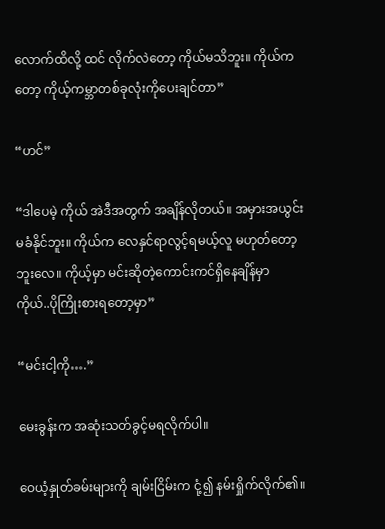လောက်ထိလို့ ထင် လိုက်လဲတော့ ကိုယ်မသိဘူး။ ကိုယ်ကတော့ ကိုယ့်ကမ္ဘာတစ်ခုလုံးကိုပေးချင်တာ”

“ဟင်”

“ဒါပေမဲ့ ကိုယ် အဲဒီအတွက် အချိန်လိုတယ်။ အမှားအယွင်းမခံနိုင်ဘူး။ ကိုယ်က လေနှင်ရာလွင့်ရမယ့်လူ မဟုတ်တော့ဘူးလေ။ ကိုယ့်မှာ မင်းဆိုတဲ့ကောင်းကင်ရှိနေချိန်မှာ ကိုယ်..ပိုကြိုးစားရတော့မှာ”

“မင်းငါ့ကို….”

မေးခွန်းက အဆုံးသတ်ခွင့်မရလိုက်ပါ။

ဝေယံ့နှုတ်ခမ်းများကို ချမ်းငြိမ်းက ငုံ့၍ နမ်းရှိုက်လိုက်၏။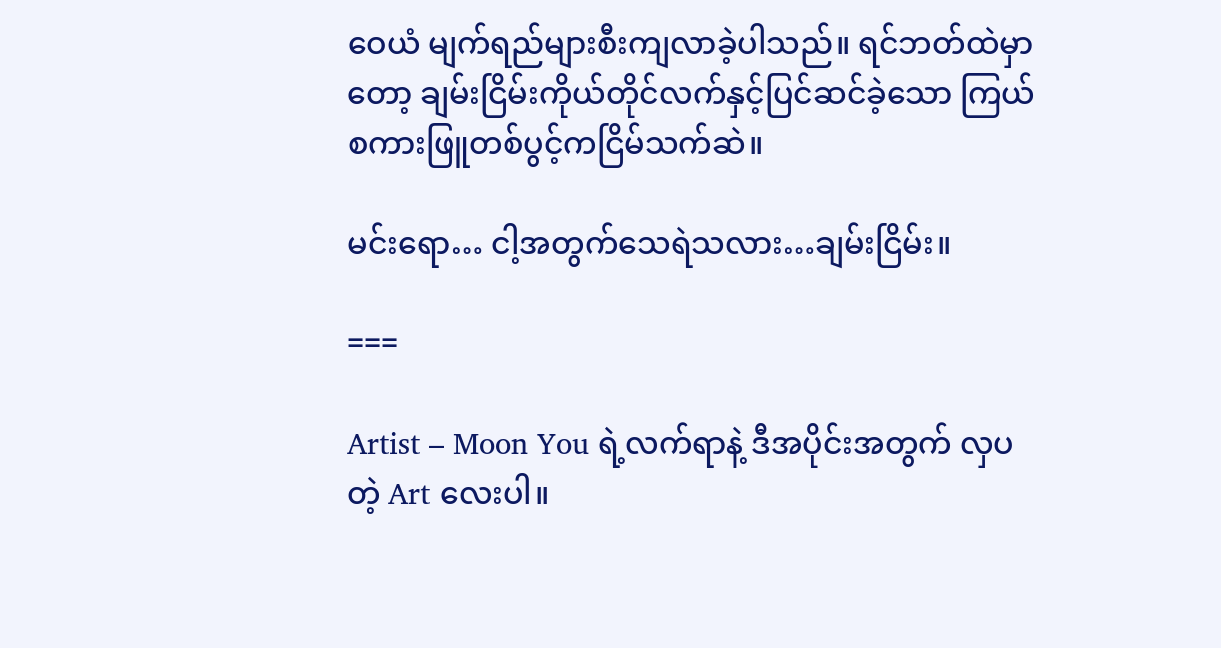ဝေယံ မျက်ရည်များစီးကျလာခဲ့ပါသည်။ ရင်ဘတ်ထဲမှာတော့ ချမ်းငြိမ်းကိုယ်တိုင်လက်နှင့်ပြင်ဆင်ခဲ့သော ကြယ်စကားဖြူတစ်ပွင့်ကငြိမ်သက်ဆဲ။

မင်းရော… ငါ့အတွက်သေရဲသလား…ချမ်းငြိမ်း။

===

Artist – Moon You ရဲ့လက်ရာနဲ့ ဒီအပိုင်းအတွက် လှပတဲ့ Art လေးပါ။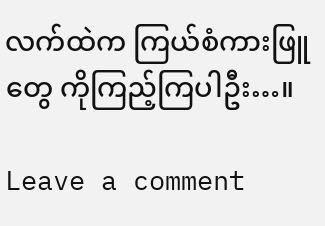လက်ထဲက ကြယ်စံကားဖြူ တွေ ကိုကြည့်ကြပါဦး…။

Leave a comment